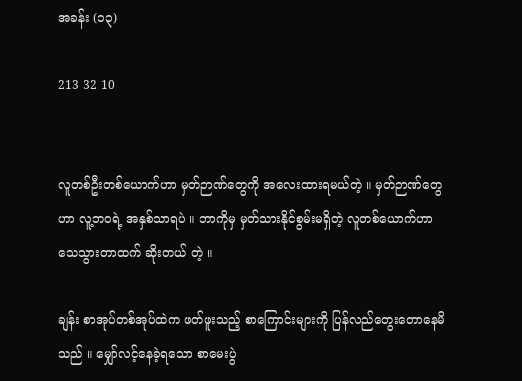အခန်း (၁၃)

213 32 10


လူတစ်ဦးတစ်ယောက်ဟာ မှတ်ဉာဏ်တွေကို အလေးထားရမယ်တဲ့ ။ မှတ်ဉာဏ်တွေဟာ လူ့ဘဝရဲ့ အနှစ်သာရပဲ ။ ဘာကိုမှ မှတ်သားနိုင်စွမ်းမရှိတဲ့ လူတစ်ယောက်ဟာ သေသွားတာထက် ဆိုးတယ် တဲ့ ။

ချန်း စာအုပ်တစ်အုပ်ထဲက ဖတ်ဖူးသည့် စာကြောင်းများကို ပြန်လည်တွေးတောနေမိသည် ။ မျှော်လင့်နေခဲ့ရသော စာမေးပွဲ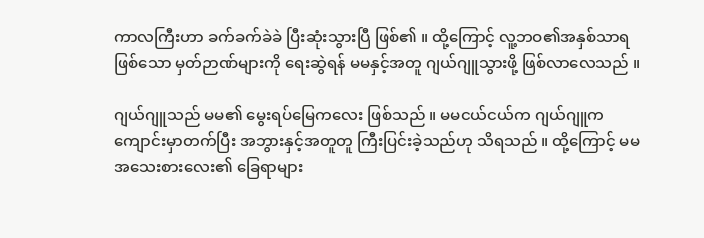ကာလကြီးဟာ ခက်ခက်ခဲခဲ ပြီးဆုံးသွားပြီ ဖြစ်၏ ။ ထို့ကြောင့် လူ့ဘဝ၏အနှစ်သာရဖြစ်သော မှတ်ဉာဏ်များကို ရေးဆွဲရန် မမနှင့်အတူ ဂျယ်ဂျူသွားဖို့ ဖြစ်လာလေသည် ။

ဂျယ်ဂျူသည် မမ၏ မွေးရပ်မြေကလေး ဖြစ်သည် ။ မမငယ်ငယ်က ဂျယ်ဂျူက ကျောင်းမှာတက်ပြီး အဘွားနှင့်အတူတူ ကြီးပြင်းခဲ့သည်ဟု သိရသည် ။ ထို့ကြောင့် မမအသေးစားလေး၏ ခြေရာများ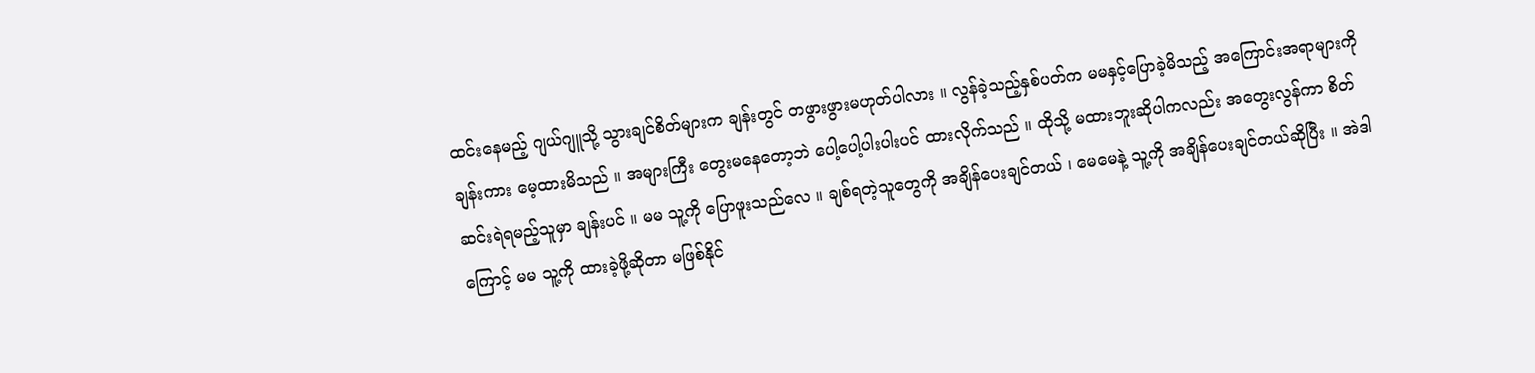ထင်းနေမည့် ဂျယ်ဂျူသို့ သွားချင်စိတ်များက ချန်းတွင် တဖွားဖွားမဟုတ်ပါလား ။ လွန်ခဲ့သည့်နှစ်ပတ်က မမနှင့်ပြောခဲ့မိသည့် အကြောင်းအရာများကို ချန်းကား မေ့ထားမိသည် ။ အများကြီး တွေးမနေတော့ဘဲ ပေါ့ပေါ့ပါးပါးပင် ထားလိုက်သည် ။ ထိုသို့ မထားဘူးဆိုပါကလည်း အတွေးလွန်ကာ စိတ်ဆင်းရဲရမည့်သူမှာ ချန်းပင် ။ မမ သူ့ကို ပြောဖူးသည်လေ ။ ချစ်ရတဲ့သူတွေကို အချိန်ပေးချင်တယ် ၊ မေမေနဲ့ သူ့ကို အချိန်ပေးချင်တယ်ဆိုပြီး ။ အဲဒါကြောင့် မမ သူ့ကို ထားခဲ့ဖို့ဆိုတာ မဖြစ်နိုင်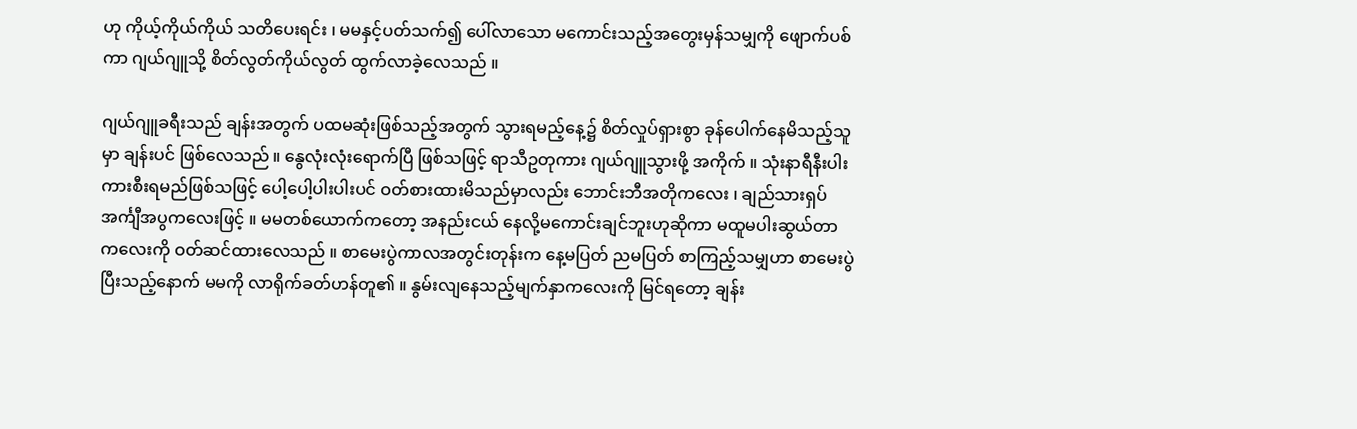ဟု ကိုယ့်ကိုယ်ကိုယ် သတိပေးရင်း ၊ မမနှင့်ပတ်သက်၍ ပေါ်လာသော မကောင်းသည့်အတွေးမှန်သမျှကို ဖျောက်ပစ်ကာ ဂျယ်ဂျူသို့ စိတ်လွတ်ကိုယ်လွတ် ထွက်လာခဲ့လေသည် ။

ဂျယ်ဂျူခရီးသည် ချန်းအတွက် ပထမဆုံးဖြစ်သည့်အတွက် သွားရမည့်နေ့၌ စိတ်လှုပ်ရှားစွာ ခုန်ပေါက်နေမိသည့်သူမှာ ချန်းပင် ဖြစ်လေသည် ။ နွေလုံးလုံးရောက်ပြီ ဖြစ်သဖြင့် ရာသီဥတုကား ဂျယ်ဂျူသွားဖို့ အကိုက် ။ သုံးနာရီနီးပါး ကားစီးရမည်ဖြစ်သဖြင့် ပေါ့ပေါ့ပါးပါးပင် ဝတ်စားထားမိသည်မှာလည်း ဘောင်းဘီအတိုကလေး ၊ ချည်သားရှပ်အင်္ကျီအပွကလေးဖြင့် ။ မမတစ်ယောက်ကတော့ အနည်းငယ် နေလို့မကောင်းချင်ဘူးဟုဆိုကာ မထူမပါးဆွယ်တာကလေးကို ဝတ်ဆင်ထားလေသည် ။ စာမေးပွဲကာလအတွင်းတုန်းက နေ့မပြတ် ညမပြတ် စာကြည့်သမျှဟာ စာမေးပွဲပြီးသည့်နောက် မမကို လာရိုက်ခတ်ဟန်တူ၏ ။ နွမ်းလျနေသည့်မျက်နှာကလေးကို မြင်ရတော့ ချန်း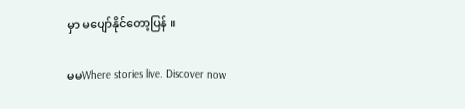မှာ မပျော်‌နိုင်တော့ပြန် ။

မမWhere stories live. Discover now